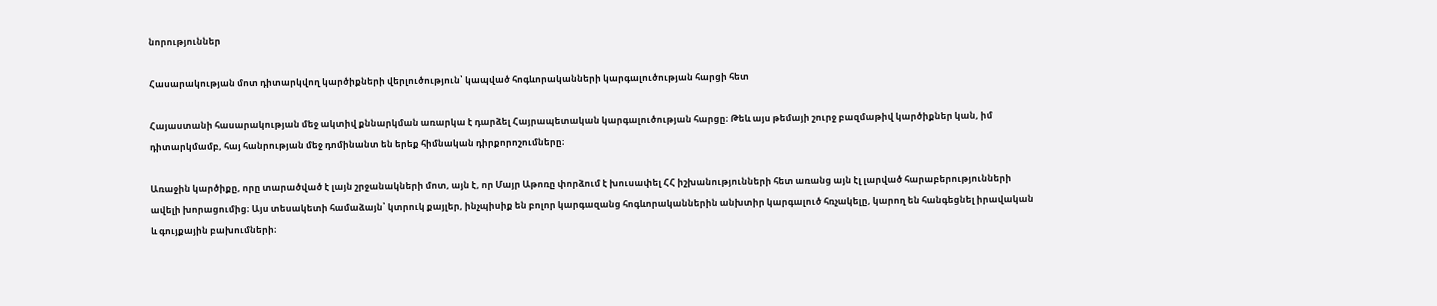նորություններ

Հասարակության մոտ դիտարկվող կարծիքների վերլուծություն՝ կապված հոգևորականների կարգալուծության հարցի հետ

Հայաստանի հասարակության մեջ ակտիվ քննարկման առարկա է դարձել Հայրապետական կարգալուծության հարցը։ Թեև այս թեմայի շուրջ բազմաթիվ կարծիքներ կան, իմ դիտարկմամբ, հայ հանրության մեջ դոմինանտ են երեք հիմնական դիրքորոշումները։

Առաջին կարծիքը, որը տարածված է լայն շրջանակների մոտ, այն է, որ Մայր Աթոռը փորձում է խուսափել ՀՀ իշխանությունների հետ առանց այն էլ լարված հարաբերությունների ավելի խորացումից։ Այս տեսակետի համաձայն՝ կտրուկ քայլեր, ինչպիսիք են բոլոր կարգազանց հոգևորականներին անխտիր կարգալուծ հռչակելը, կարող են հանգեցնել իրավական և գույքային բախումների։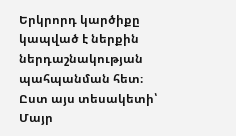Երկրորդ կարծիքը կապված է ներքին ներդաշնակության պահպանման հետ։ Ըստ այս տեսակետի՝ Մայր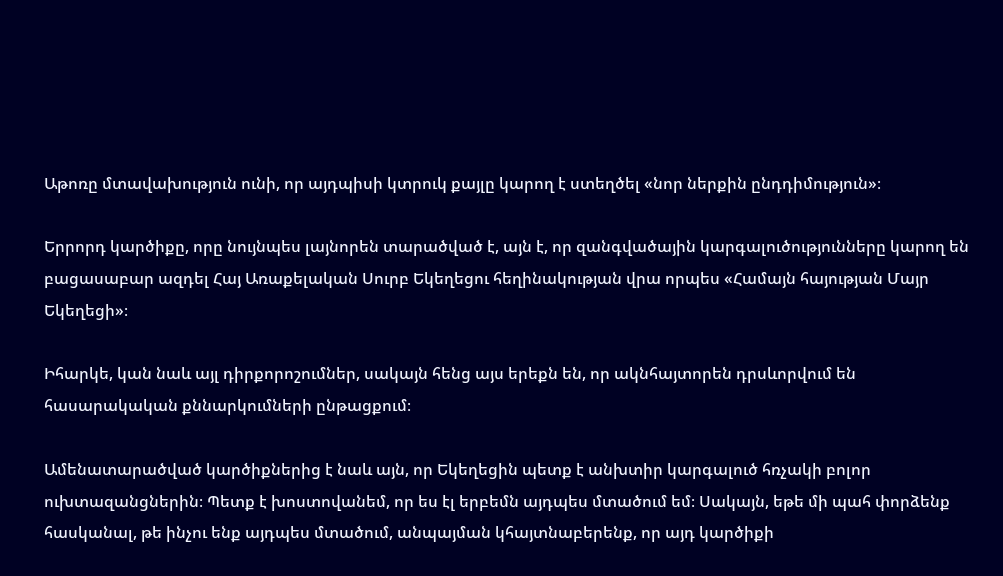Աթոռը մտավախություն ունի, որ այդպիսի կտրուկ քայլը կարող է ստեղծել «նոր ներքին ընդդիմություն»։

Երրորդ կարծիքը, որը նույնպես լայնորեն տարածված է, այն է, որ զանգվածային կարգալուծությունները կարող են բացասաբար ազդել Հայ Առաքելական Սուրբ Եկեղեցու հեղինակության վրա որպես «Համայն հայության Մայր Եկեղեցի»։

Իհարկե, կան նաև այլ դիրքորոշումներ, սակայն հենց այս երեքն են, որ ակնհայտորեն դրսևորվում են հասարակական քննարկումների ընթացքում։

Ամենատարածված կարծիքներից է նաև այն, որ Եկեղեցին պետք է անխտիր կարգալուծ հռչակի բոլոր ուխտազանցներին։ Պետք է խոստովանեմ, որ ես էլ երբեմն այդպես մտածում եմ։ Սակայն, եթե մի պահ փորձենք հասկանալ, թե ինչու ենք այդպես մտածում, անպայման կհայտնաբերենք, որ այդ կարծիքի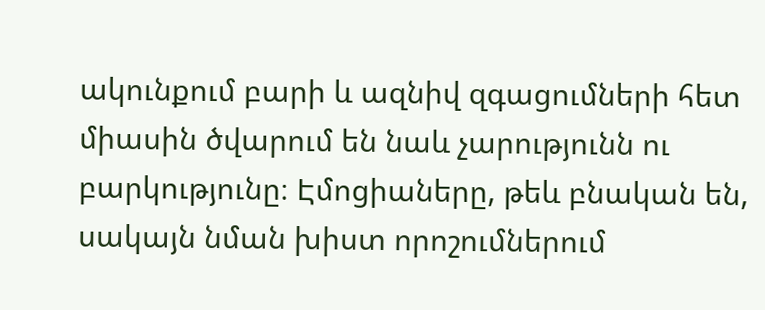ակունքում բարի և ազնիվ զգացումների հետ միասին ծվարում են նաև չարությունն ու բարկությունը։ Էմոցիաները, թեև բնական են, սակայն նման խիստ որոշումներում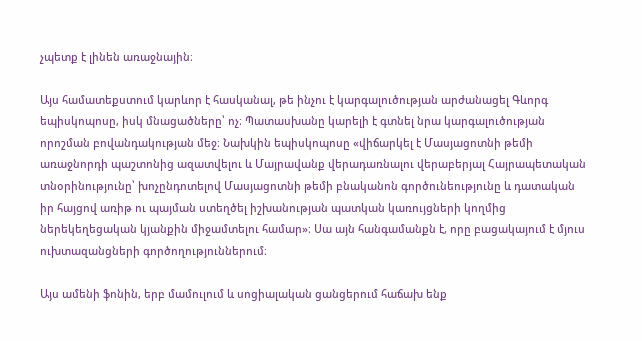չպետք է լինեն առաջնային։

Այս համատեքստում կարևոր է հասկանալ, թե ինչու է կարգալուծության արժանացել Գևորգ եպիսկոպոսը, իսկ մնացածները՝ ոչ։ Պատասխանը կարելի է գտնել նրա կարգալուծության որոշման բովանդակության մեջ։ Նախկին եպիսկոպոսը «վիճարկել է Մասյացոտնի թեմի առաջնորդի պաշտոնից ազատվելու և Մայրավանք վերադառնալու վերաբերյալ Հայրապետական տնօրինությունը՝ խոչընդոտելով Մասյացոտնի թեմի բնականոն գործունեությունը և դատական իր հայցով առիթ ու պայման ստեղծել իշխանության պատկան կառույցների կողմից ներեկեղեցական կյանքին միջամտելու համար»։ Սա այն հանգամանքն է, որը բացակայում է մյուս ուխտազանցների գործողություններում։

Այս ամենի ֆոնին, երբ մամուլում և սոցիալական ցանցերում հաճախ ենք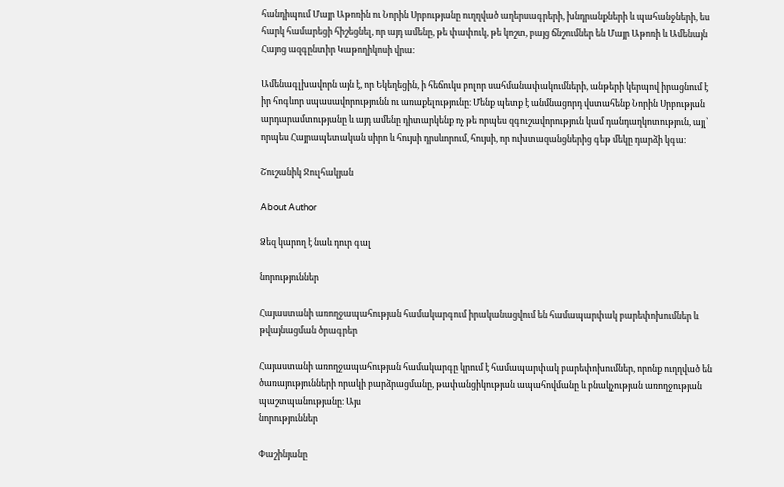հանդիպում Մայր Աթոռին ու Նորին Սրբությանը ուղղված աղերսագրերի, խնդրանքների և պահանջների, ես հարկ համարեցի հիշեցնել, որ այդ ամենը, թե փափուկ, թե կոշտ, բայց ճնշումներ են Մայր Աթոռի և Ամենայն Հայոց ազգընտիր Կաթողիկոսի վրա։

Ամենագլխավորն այն է, որ Եկեղեցին, ի հեճուկս բոլոր սահմանափակումների, անթերի կերպով իրացնում է իր հոգևոր սպասավորությունն ու առաքելությունը։ Մենք պետք է անմնացորդ վստահենք Նորին Սրբության արդարամտությանը և այդ ամենը դիտարկենք ոչ թե որպես զգուշավորություն կամ դանդաղկոտություն, այլ՝ որպես Հայրապետական սիրո և հույսի դրսևորում, հույսի, որ ուխտազանցներից գեթ մեկը դարձի կգա։

Շուշանիկ Ջուլհակյան

About Author

Ձեզ կարող է նաև դուր գալ

նորություններ

Հայաստանի առողջապահության համակարգում իրականացվում են համապարփակ բարեփոխումներ և թվայնացման ծրագրեր

Հայաստանի առողջապահության համակարգը կրում է համապարփակ բարեփոխումներ, որոնք ուղղված են ծառայությունների որակի բարձրացմանը, թափանցիկության ապահովմանը և բնակչության առողջության պաշտպանությանը։ Այս
նորություններ

Փաշինյանը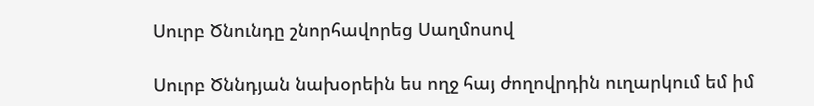Սուրբ Ծնունդը շնորհավորեց Սաղմոսով

Սուրբ Ծննդյան նախօրեին ես ողջ հայ ժողովրդին ուղարկում եմ իմ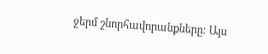ջերմ շնորհավորանքները։ Այս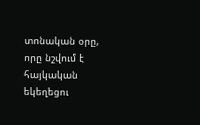տոնական օրը, որը նշվում է հայկական եկեղեցու